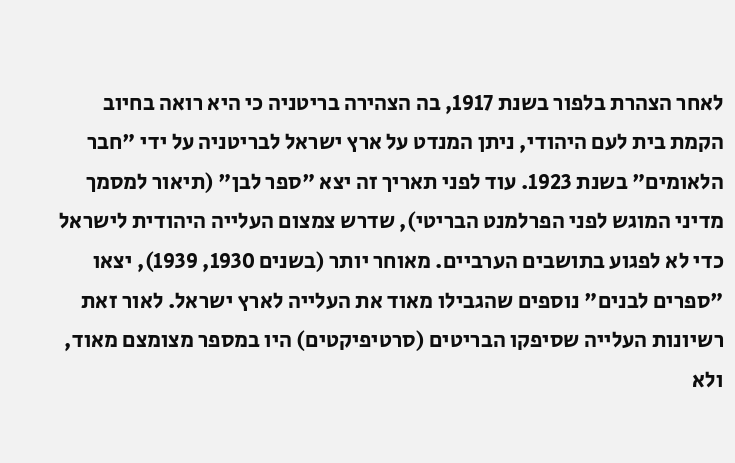לאחר הצהרת בלפור בשנת 1917, בה הצהירה בריטניה כי היא רואה בחיוב הקמת בית לעם היהודי, ניתן המנדט על ארץ ישראל לבריטניה על ידי "חבר הלאומים" בשנת 1923. עוד לפני תאריך זה יצא "ספר לבן" (תיאור למסמך מדיני המוגש לפני הפרלמנט הבריטי), שדרש צמצום העלייה היהודית לישראל כדי לא לפגוע בתושבים הערביים. מאוחר יותר (בשנים 1930, 1939), יצאו "ספרים לבנים" נוספים שהגבילו מאוד את העלייה לארץ ישראל. לאור זאת רשיונות העלייה שסיפקו הבריטים (סרטיפיקטים) היו במספר מצומצם מאוד, ולא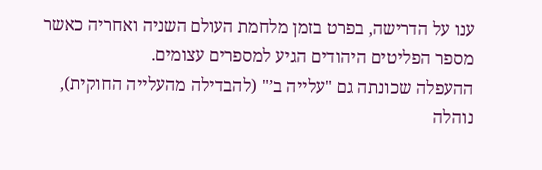ענו על הדרישה, בפרט בזמן מלחמת העולם השניה ואחריה כאשר מספר הפליטים היהודים הגיע למספרים עצומים.
ההעפלה שכונתה גם "עלייה ב’" (להבדילה מהעלייה החוקית), נוהלה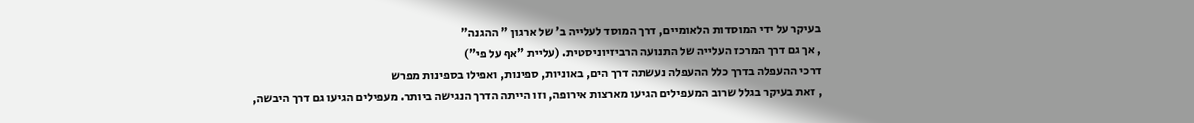בעיקר על ידי המוסדות הלאומיים, דרך המוסד לעלייה ב’ של ארגון " ההגנה"
, אך גם דרך המרכז העלייה של התנועה הרביזיוניסטית. (עליית "אף על פי")
דרכי ההעפלה בדרך כלל ההעפלה נעשתה דרך הים, באוניות, ספינות, ואפילו בספינות מפרש
, זאת בעיקר בגלל שרוב המעפילים הגיעו מארצות אירופה, וזו הייתה הדרך הנגישה ביותר. מעפילים הגיעו גם דרך היבשה,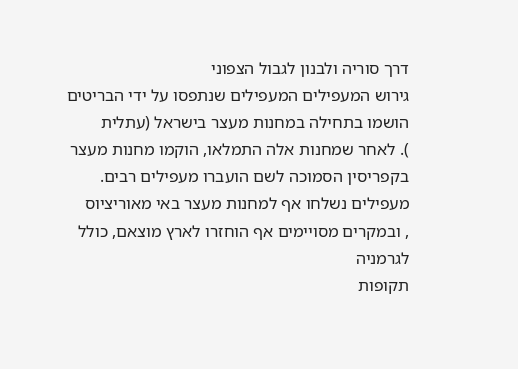דרך סוריה ולבנון לגבול הצפוני
גירוש המעפילים המעפילים שנתפסו על ידי הבריטים הושמו בתחילה במחנות מעצר בישראל (עתלית
). לאחר שמחנות אלה התמלאו, הוקמו מחנות מעצר בקפריסין הסמוכה לשם הועברו מעפילים רבים. מעפילים נשלחו אף למחנות מעצר באי מאוריציוס
, ובמקרים מסויימים אף הוחזרו לארץ מוצאם, כולל לגרמניה
תקופות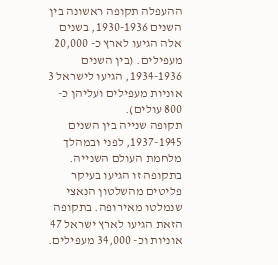ההעפלה תקופה ראשונה בין השנים 1930-1936, בשנים אלה הגיעו לארץ כ- 20,000 מעפילים. (בין השנים 1934-1936, הגיעו לישראל 3 אוניות מעפילים ועליהן כ- 800 עולים).
תקופה שנייה בין השנים 1937-1945, לפני ובמהלך מלחמת העולם השנייה. בתקופה זו הגיעו בעיקר פליטים מהשלטון הנאצי שנמלטו מאירופה. בתקופה הזאת הגיעו לארץ ישראל 47 אוניות וכ- 34,000 מעפילים.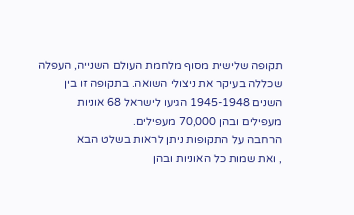תקופה שלישית מסוף מלחמת העולם השנייה, העפלה שכללה בעיקר את ניצולי השואה. בתקופה זו בין השנים 1945-1948 הגיעו לישראל 68 אוניות מעפילים ובהן 70,000 מעפילים.
הרחבה על התקופות ניתן לראות בשלט הבא
, ואת שמות כל האוניות ובהן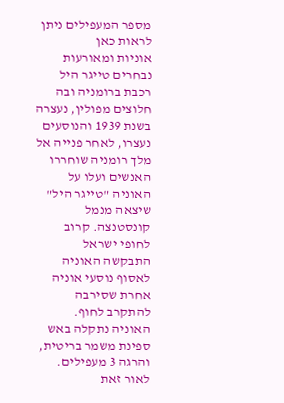מספר המעפילים ניתן לראות כאן
אוניות ומאורעות נבחרים טייגר היל רכבת ברומניה ובה חלוצים מפולין, נעצרה בשנת 1939 והנוסעים נעצרו, לאחר פנייה אל מלך רומניה שוחררו האנשים ועלו על האוניה "טייגר היל" שיצאה מנמל קונסטנצה. קרוב לחופי ישראל התבקשה האוניה לאסוף נוסעי אוניה אחרת שסירבה להתקרב לחוף. האוניה נתקלה באש ספינת משמר בריטית, והרגה 3 מעפילים. לאור זאת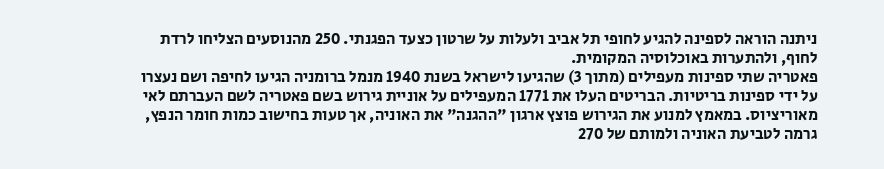ניתנה הוראה לספינה להגיע לחופי תל אביב ולעלות על שרטון כצעד הפגנתי. 250 מהנוסעים הצליחו לרדת לחוף, ולהתערות באוכלוסיה המקומית.
פאטריה שתי ספינות מעפילים (מתוך 3) שהגיעו לישראל בשנת 1940 מנמל ברומניה הגיעו לחיפה ושם נעצרו על ידי ספינות בריטיות. הבריטים העלו את 1771 המעפילים על אוניית גירוש בשם פאטריה לשם העברתם לאי מאוריציוס. במאמץ למנוע את הגירוש פוצץ ארגון "ההגנה" את האוניה, אך טעות בחישוב כמות חומר הנפץ, גרמה לטביעת האוניה ולמותם של 270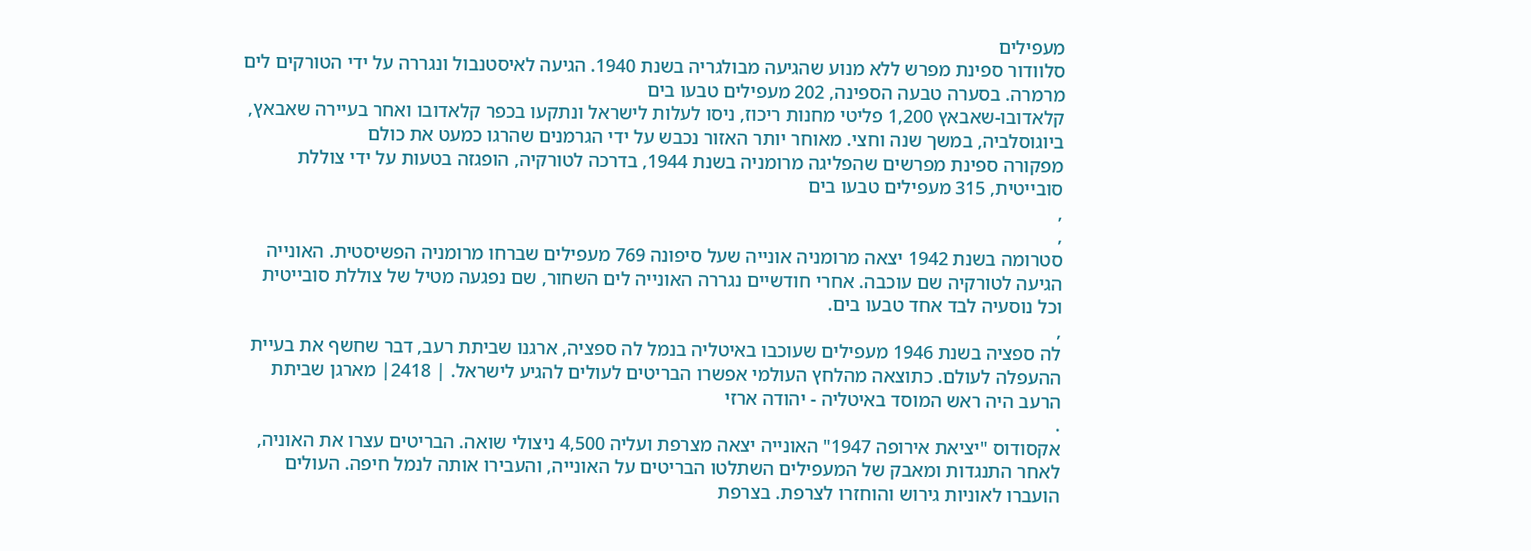מעפילים
סלוודור ספינת מפרש ללא מנוע שהגיעה מבולגריה בשנת 1940. הגיעה לאיסטנבול ונגררה על ידי הטורקים לים מרמרה. בסערה טבעה הספינה, 202 מעפילים טבעו בים
קלאדובו-שאבאץ 1,200 פליטי מחנות ריכוז, ניסו לעלות לישראל ונתקעו בכפר קלאדובו ואחר בעיירה שאבאץ, ביוגוסלביה, במשך שנה וחצי. מאוחר יותר האזור נכבש על ידי הגרמנים שהרגו כמעט את כולם
מפקורה ספינת מפרשים שהפליגה מרומניה בשנת 1944, בדרכה לטורקיה, הופגזה בטעות על ידי צוללת סובייטית, 315 מעפילים טבעו בים
,
,
סטרומה בשנת 1942 יצאה מרומניה אונייה שעל סיפונה 769 מעפילים שברחו מרומניה הפשיסטית. האונייה הגיעה לטורקיה שם עוכבה. אחרי חודשיים נגררה האונייה לים השחור, שם נפגעה מטיל של צוללת סובייטית וכל נוסעיה לבד אחד טבעו בים.
,
לה ספציה בשנת 1946 מעפילים שעוכבו באיטליה בנמל לה ספציה, ארגנו שביתת רעב, דבר שחשף את בעיית ההעפלה לעולם. כתוצאה מהלחץ העולמי אפשרו הבריטים לעולים להגיע לישראל. | 2418| מארגן שביתת הרעב היה ראש המוסד באיטליה - יהודה ארזי
.
אקסודוס "יציאת אירופה 1947" האונייה יצאה מצרפת ועליה 4,500 ניצולי שואה. הבריטים עצרו את האוניה, לאחר התנגדות ומאבק של המעפילים השתלטו הבריטים על האונייה, והעבירו אותה לנמל חיפה. העולים הועברו לאוניות גירוש והוחזרו לצרפת. בצרפת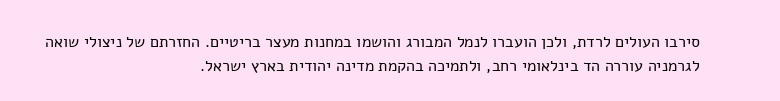סירבו העולים לרדת, ולכן הועברו לנמל המבורג והושמו במחנות מעצר בריטיים. החזרתם של ניצולי שואה לגרמניה עוררה הד בינלאומי רחב, ולתמיכה בהקמת מדינה יהודית בארץ ישראל.